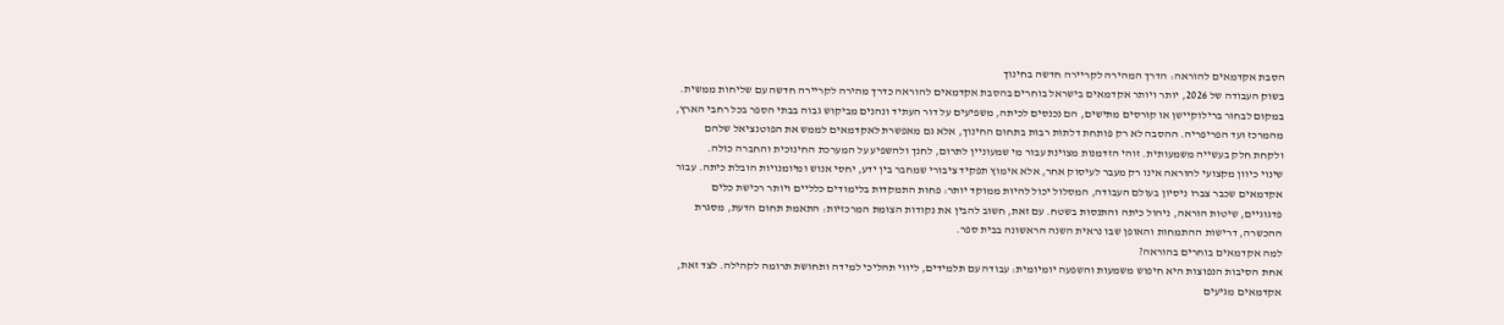הסבת אקדמאים להוראה: הדרך המהירה לקריירה חדשה בחינוך
בשוק העבודה של 2026, יותר ויותר אקדמאים בישראל בוחרים בהסבת אקדמאים להוראה כדרך מהירה לקריירה חדשה עם שליחות ממשית. במקום לבחור ברילוקיישן או קורסים מתישים, הם נכנסים לכיתה, משפיעים על דור העתיד ונהנים מביקוש גבוה בבתי הספר בכל רחבי הארץ, מהמרכז ועד הפריפריה. ההסבה לא רק פותחת דלתות רבות בתחום החינוך, אלא גם מאפשרת לאקדמאים לממש את הפוטנציאל שלהם ולקחת חלק בעשייה משמעותית. זוהי הזדמנות מצוינת עבור מי שמעוניין לתרום, לחנך ולהשפיע על המערכת החינוכית והחברה כולה.
שינוי כיוון מקצועי להוראה אינו רק מעבר לעיסוק אחר, אלא אימוץ תפקיד ציבורי שמחבר בין ידע, יחסי אנוש ומיומנויות הובלת כיתה. עבור אקדמאים שכבר צברו ניסיון בעולם העבודה, המסלול יכול להיות ממוקד יותר: פחות התמקדות בלימודים כלליים ויותר רכישת כלים פדגוגיים, שיטות הוראה, ניהול כיתה והתנסות בשטח. עם זאת, חשוב להבין את נקודות הצומת המרכזיות: התאמת תחום הדעת, מסגרת ההכשרה, דרישות ההתמחות והאופן שבו נראית השנה הראשונה בבית ספר.
למה אקדמאים בוחרים בהוראה?
אחת הסיבות הנפוצות היא חיפוש משמעות והשפעה יומיומית: עבודה עם תלמידים, ליווי תהליכי למידה ותחושת תרומה לקהילה. לצד זאת, אקדמאים מגיעים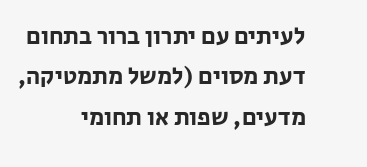לעיתים עם יתרון ברור בתחום דעת מסוים (למשל מתמטיקה, מדעים, שפות או תחומי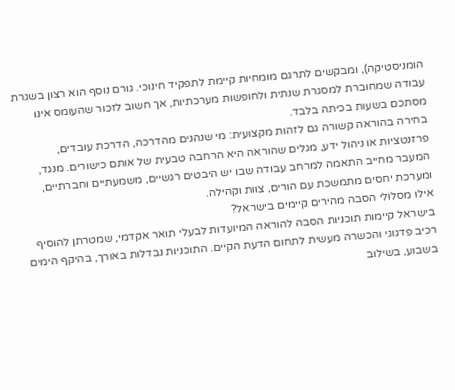הומניסטיקה), ומבקשים לתרגם מומחיות קיימת לתפקיד חינוכי. גורם נוסף הוא רצון בשגרת עבודה שמחוברת למסגרת שנתית ולחופשות מערכתיות, אך חשוב לזכור שהעומס אינו מסתכם בשעות בכיתה בלבד.
בחירה בהוראה קשורה גם לזהות מקצועית: מי שנהנים מהדרכה, הדרכת עובדים, פרזנטציות או ניהול ידע, מגלים שהוראה היא הרחבה טבעית של אותם כישורים. מנגד, המעבר מחייב התאמה למרחב עבודה שבו יש היבטים רגשיים, משמעתיים וחברתיים, ומערכת יחסים מתמשכת עם הורים, צוות וקהילה.
אילו מסלולי הסבה מהירים קיימים בישראל?
בישראל קיימות תוכניות הסבה להוראה המיועדות לבעלי תואר אקדמי, שמטרתן להוסיף רכיב פדגוגי והכשרה מעשית לתחום הדעת הקיים. התוכניות נבדלות באורך, בהיקף הימים בשבוע, בשילוב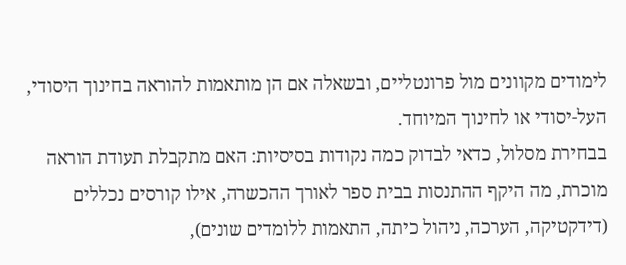לימודים מקוונים מול פרונטליים, ובשאלה אם הן מותאמות להוראה בחינוך היסודי, העל-יסודי או לחינוך המיוחד.
בבחירת מסלול, כדאי לבדוק כמה נקודות בסיסיות: האם מתקבלת תעודת הוראה מוכרת, מה היקף ההתנסות בבית ספר לאורך ההכשרה, אילו קורסים נכללים (דידקטיקה, הערכה, ניהול כיתה, התאמות ללומדים שונים),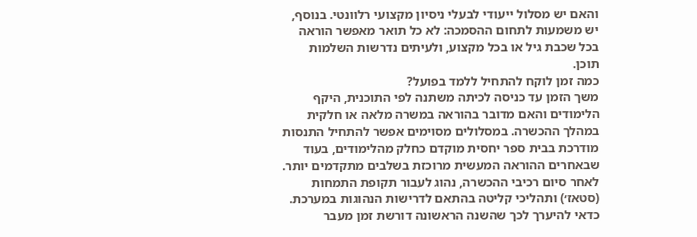והאם יש מסלול ייעודי לבעלי ניסיון מקצועי רלוונטי. בנוסף, יש משמעות לתחום ההסמכה: לא כל תואר מאפשר הוראה בכל שכבת גיל או בכל מקצוע, ולעיתים נדרשות השלמות תוכן.
כמה זמן לוקח להתחיל ללמד בפועל?
משך הזמן עד כניסה לכיתה משתנה לפי התוכנית, היקף הלימודים והאם מדובר בהוראה במשרה מלאה או חלקית במהלך ההכשרה. במסלולים מסוימים אפשר להתחיל התנסות מודרכת בבית ספר יחסית מוקדם כחלק מהלימודים, בעוד שבאחרים ההוראה המעשית מרוכזת בשלבים מתקדמים יותר. לאחר סיום רכיבי ההכשרה, נהוג לעבור תקופת התמחות (סטאז׳) ותהליכי קליטה בהתאם לדרישות הנהוגות במערכת.
כדאי להיערך לכך שהשנה הראשונה דורשת זמן מעבר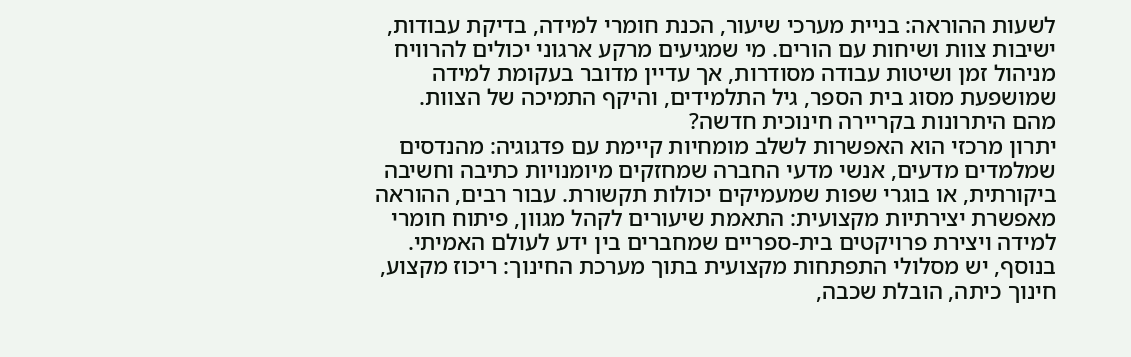לשעות ההוראה: בניית מערכי שיעור, הכנת חומרי למידה, בדיקת עבודות, ישיבות צוות ושיחות עם הורים. מי שמגיעים מרקע ארגוני יכולים להרוויח מניהול זמן ושיטות עבודה מסודרות, אך עדיין מדובר בעקומת למידה שמושפעת מסוג בית הספר, גיל התלמידים, והיקף התמיכה של הצוות.
מהם היתרונות בקריירה חינוכית חדשה?
יתרון מרכזי הוא האפשרות לשלב מומחיות קיימת עם פדגוגיה: מהנדסים שמלמדים מדעים, אנשי מדעי החברה שמחזקים מיומנויות כתיבה וחשיבה ביקורתית, או בוגרי שפות שמעמיקים יכולות תקשורת. עבור רבים, ההוראה מאפשרת יצירתיות מקצועית: התאמת שיעורים לקהל מגוון, פיתוח חומרי למידה ויצירת פרויקטים בית-ספריים שמחברים בין ידע לעולם האמיתי.
בנוסף, יש מסלולי התפתחות מקצועית בתוך מערכת החינוך: ריכוז מקצוע, חינוך כיתה, הובלת שכבה,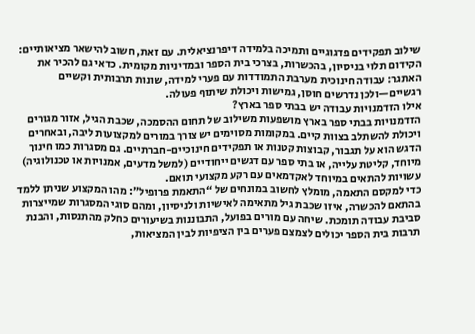שילוב תפקידים פדגוגיים ותמיכה בלמידה דיפרנציאלית. עם זאת, חשוב להישאר מציאותיים: הקידום תלוי בניסיון, בהכשרות, בצרכי בית הספר ובמדיניות מקומית. כדאי גם להכיר את האתגר: עבודה חינוכית מערבת התמודדות עם פערי למידה, שונות תרבותית וקשיים רגשיים—ולכן נדרשים חוסן, גמישות ויכולת שיתוף פעולה.
אילו הזדמנויות עבודה יש בבתי ספר בארץ?
הזדמנויות בבתי ספר בארץ מושפעות משילוב של תחום ההסמכה, שכבת הגיל, אזור מגורים ויכולת להשתלב בצוות קיים. במקומות מסוימים יש צורך במורים למקצועות ליבה, ובאחרים הדגש הוא על תגבור, קבוצות קטנות או תפקידים חינוכיים-חברתיים. גם מסגרות כמו חינוך מיוחד, קליטת עלייה, או בתי ספר עם דגשים ייחודיים (למשל מדעים, אמנויות או טכנולוגיה) עשויות להתאים במיוחד לאקדמאים עם רקע מקצועי תואם.
כדי למקסם התאמה, מומלץ לחשוב במונחים של “התאמת פרופיל”: מהו המקצוע שניתן ללמד בהתאם להכשרה, איזו שכבת גיל מתאימה לאישיות ולניסיון, ומהם סוגי המסגרות שמייצרות סביבת עבודה תומכת. שיחה עם מורים בפועל, התבוננות בשיעורים כחלק מהתנסות, והבנת תרבות בית הספר יכולים לצמצם פערים בין הציפיות לבין המציאות,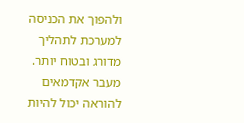ולהפוך את הכניסה למערכת לתהליך מדורג ובטוח יותר.
מעבר אקדמאים להוראה יכול להיות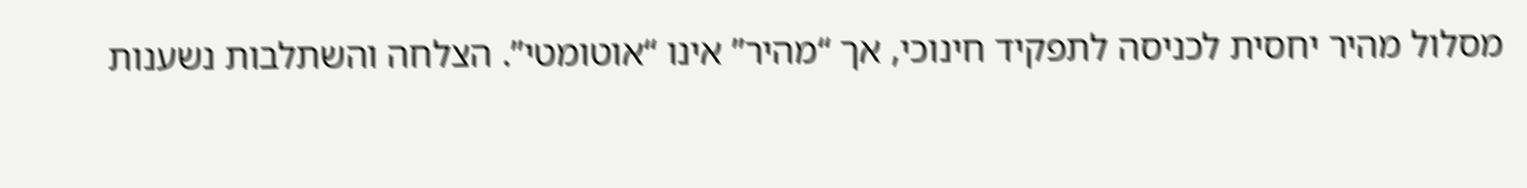מסלול מהיר יחסית לכניסה לתפקיד חינוכי, אך “מהיר” אינו “אוטומטי”. הצלחה והשתלבות נשענות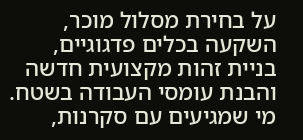על בחירת מסלול מוכר, השקעה בכלים פדגוגיים, בניית זהות מקצועית חדשה והבנת עומסי העבודה בשטח. מי שמגיעים עם סקרנות,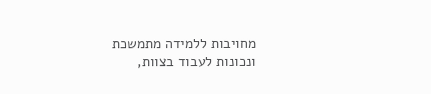מחויבות ללמידה מתמשכת ונכונות לעבוד בצוות,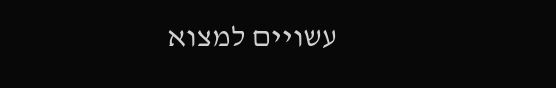עשויים למצוא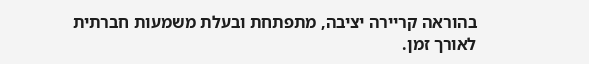בהוראה קריירה יציבה, מתפתחת ובעלת משמעות חברתית לאורך זמן.